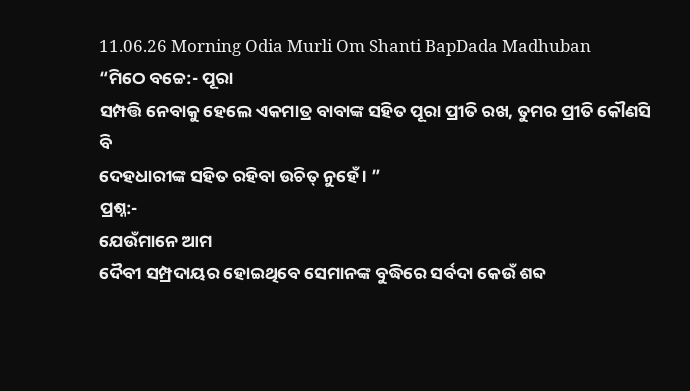11.06.26 Morning Odia Murli Om Shanti BapDada Madhuban
“ମିଠେ ବଚ୍ଚେ:- ପୂରା
ସମ୍ପତ୍ତି ନେବାକୁ ହେଲେ ଏକମାତ୍ର ବାବାଙ୍କ ସହିତ ପୂରା ପ୍ରୀତି ରଖ, ତୁମର ପ୍ରୀତି କୌଣସି ବି
ଦେହଧାରୀଙ୍କ ସହିତ ରହିବା ଉଚିତ୍ ନୁହେଁ । ”
ପ୍ରଶ୍ନ:-
ଯେଉଁମାନେ ଆମ
ଦୈବୀ ସମ୍ପ୍ରଦାୟର ହୋଇଥିବେ ସେମାନଙ୍କ ବୁଦ୍ଧିରେ ସର୍ବଦା କେଉଁ ଶବ୍ଦ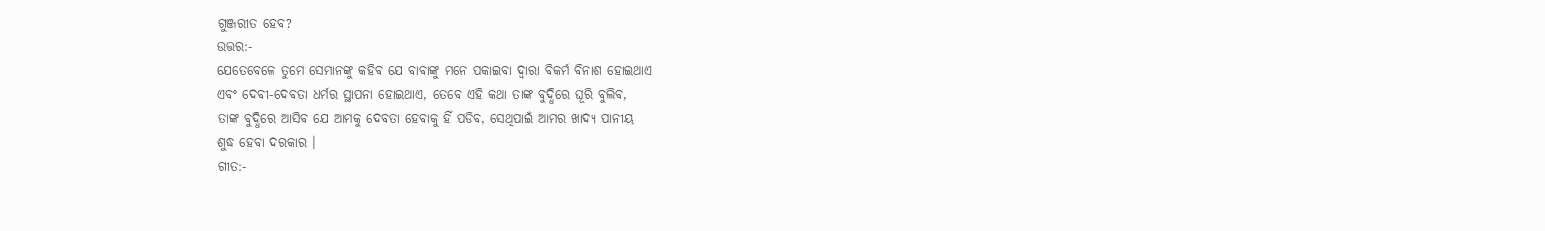ଗୁଞ୍ଜରୀତ ହେବ?
ଉତ୍ତର:-
ଯେତେବେଳେ ତୁମେ ସେମାନଙ୍କୁ କହିବ ଯେ ବାବାଙ୍କୁ ମନେ ପକାଇବା ଦ୍ୱାରା ବିକର୍ମ ବିନାଶ ହୋଇଥାଏ
ଏବଂ ଦେବୀ-ଦେବତା ଧର୍ମର ସ୍ଥାପନା ହୋଇଥାଏ, ତେବେ ଏହି କଥା ତାଙ୍କ ବୁଦ୍ଧିରେ ଘୂରି ବୁଲିବ,
ତାଙ୍କ ବୁଦ୍ଧିରେ ଆସିବ ଯେ ଆମକୁ ଦେବତା ହେବାକୁ ହିଁ ପଡିବ, ସେଥିପାଇଁ ଆମର ଖାଦ୍ୟ ପାନୀୟ
ଶୁଦ୍ଧ ହେବା ଦରକାର ।
ଗୀତ:-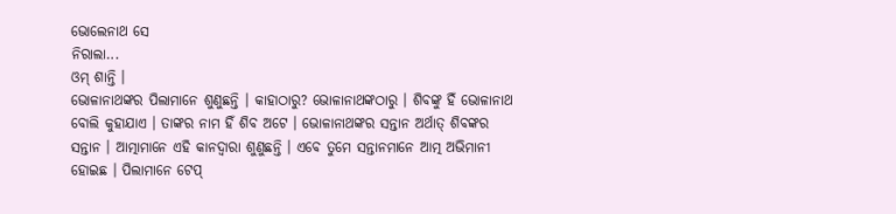ଭୋଲେନାଥ ସେ
ନିରାଲା...
ଓମ୍ ଶାନ୍ତି ।
ଭୋଳାନାଥଙ୍କର ପିଲାମାନେ ଶୁଣୁଛନ୍ତି । କାହାଠାରୁ? ଭୋଳାନାଥଙ୍କଠାରୁ । ଶିବଙ୍କୁ ହିଁ ଭୋଳାନାଥ
ବୋଲି କୁହାଯାଏ । ତାଙ୍କର ନାମ ହିଁ ଶିବ ଅଟେ । ଭୋଳାନାଥଙ୍କର ସନ୍ତାନ ଅର୍ଥାତ୍ ଶିବଙ୍କର
ସନ୍ତାନ । ଆତ୍ମାମାନେ ଏହି କାନଦ୍ୱାରା ଶୁଣୁଛନ୍ତି । ଏବେ ତୁମେ ସନ୍ତାନମାନେ ଆତ୍ମ ଅଭିମାନୀ
ହୋଇଛ । ପିଲାମାନେ ଟେପ୍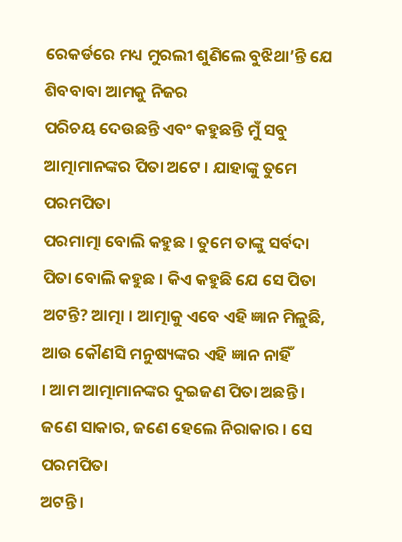ରେକର୍ଡରେ ମଧ୍ୟ ମୁରଲୀ ଶୁଣିଲେ ବୁଝିଥା’ନ୍ତି ଯେ ଶିବବାବା ଆମକୁ ନିଜର
ପରିଚୟ ଦେଉଛନ୍ତି ଏବଂ କହୁଛନ୍ତି ମୁଁ ସବୁ ଆତ୍ମାମାନଙ୍କର ପିତା ଅଟେ । ଯାହାଙ୍କୁ ତୁମେ ପରମପିତା
ପରମାତ୍ମା ବୋଲି କହୁଛ । ତୁମେ ତାଙ୍କୁ ସର୍ବଦା ପିତା ବୋଲି କହୁଛ । କିଏ କହୁଛି ଯେ ସେ ପିତା
ଅଟନ୍ତି? ଆତ୍ମା । ଆତ୍ମାକୁ ଏବେ ଏହି ଜ୍ଞାନ ମିଳୁଛି, ଆଉ କୌଣସି ମନୁଷ୍ୟଙ୍କର ଏହି ଜ୍ଞାନ ନାହିଁ
। ଆମ ଆତ୍ମାମାନଙ୍କର ଦୁଇଜଣ ପିତା ଅଛନ୍ତି । ଜଣେ ସାକାର, ଜଣେ ହେଲେ ନିରାକାର । ସେ ପରମପିତା
ଅଟନ୍ତି ।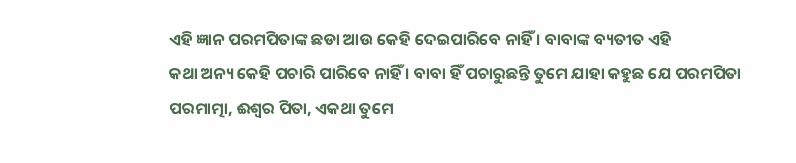ଏହି ଜ୍ଞାନ ପରମପିତାଙ୍କ ଛଡା ଆଉ କେହି ଦେଇପାରିବେ ନାହିଁ । ବାବାଙ୍କ ବ୍ୟତୀତ ଏହି
କଥା ଅନ୍ୟ କେହି ପଚାରି ପାରିବେ ନାହିଁ । ବାବା ହିଁ ପଚାରୁଛନ୍ତି ତୁମେ ଯାହା କହୁଛ ଯେ ପରମପିତା
ପରମାତ୍ମା, ଈଶ୍ୱର ପିତା, ଏକଥା ତୁମେ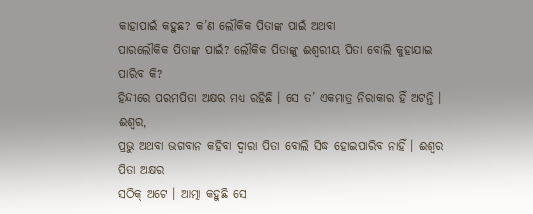କାହାପାଇଁ କହୁଛ? କ’ଣ ଲୌକିକ ପିତାଙ୍କ ପାଇଁ ଅଥବା
ପାରଲୌକିକ ପିତାଙ୍କ ପାଇଁ? ଲୌକିକ ପିତାଙ୍କୁ ଈଶ୍ୱରୀୟ ପିତା ବୋଲି କୁହାଯାଇ ପାରିବ କି?
ହିନ୍ଦୀରେ ପରମପିତା ଅକ୍ଷର ମଧ୍ୟ ରହିଛି । ସେ ତ’ ଏକମାତ୍ର ନିରାକାର ହିଁ ଅଟନ୍ତି । ଈଶ୍ୱର,
ପ୍ରଭୁ ଅଥବା ଭଗବାନ କହିବା ଦ୍ୱାରା ପିତା ବୋଲି ସିଦ୍ଧ ହୋଇପାରିବ ନାହିଁ । ଈଶ୍ୱର ପିତା ଅକ୍ଷର
ସଠିକ୍ ଅଟେ । ଆତ୍ମା କହୁଛି ସେ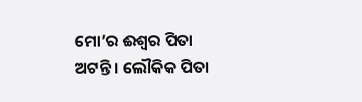ମୋ’ର ଈଶ୍ୱର ପିତା ଅଟନ୍ତି । ଲୌକିକ ପିତା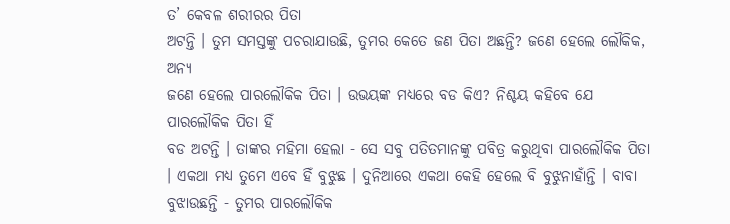ତ’ କେବଳ ଶରୀରର ପିତା
ଅଟନ୍ତି । ତୁମ ସମସ୍ତଙ୍କୁ ପଚରାଯାଉଛି, ତୁମର କେତେ ଜଣ ପିତା ଅଛନ୍ତି? ଜଣେ ହେଲେ ଲୌକିକ, ଅନ୍ୟ
ଜଣେ ହେଲେ ପାରଲୌକିକ ପିତା । ଉଭୟଙ୍କ ମଧ୍ୟରେ ବଡ କିଏ? ନିଶ୍ଚୟ କହିବେ ଯେ ପାରଲୌକିକ ପିତା ହିଁ
ବଡ ଅଟନ୍ତି । ତାଙ୍କର ମହିମା ହେଲା - ସେ ସବୁ ପତିତମାନଙ୍କୁ ପବିତ୍ର କରୁଥିବା ପାରଲୌକିକ ପିତା
। ଏକଥା ମଧ୍ୟ ତୁମେ ଏବେ ହିଁ ବୁଝୁଛ । ଦୁନିଆରେ ଏକଥା କେହି ହେଲେ ବି ବୁଝୁନାହାଁନ୍ତି । ବାବା
ବୁଝାଉଛନ୍ତି - ତୁମର ପାରଲୌକିକ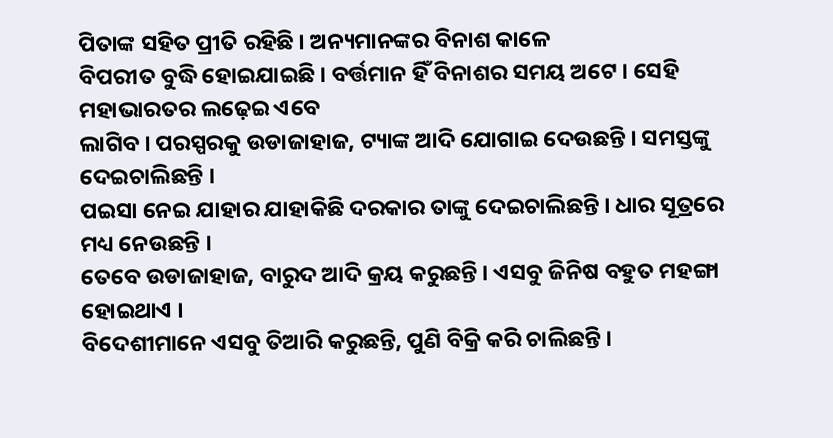ପିତାଙ୍କ ସହିତ ପ୍ରୀତି ରହିଛି । ଅନ୍ୟମାନଙ୍କର ବିନାଶ କାଳେ
ବିପରୀତ ବୁଦ୍ଧି ହୋଇଯାଇଛି । ବର୍ତ୍ତମାନ ହିଁ ବିନାଶର ସମୟ ଅଟେ । ସେହି ମହାଭାରତର ଲଢ଼େଇ ଏବେ
ଲାଗିବ । ପରସ୍ପରକୁ ଉଡାଜାହାଜ, ଟ୍ୟାଙ୍କ ଆଦି ଯୋଗାଇ ଦେଉଛନ୍ତି । ସମସ୍ତଙ୍କୁ ଦେଇଚାଲିଛନ୍ତି ।
ପଇସା ନେଇ ଯାହାର ଯାହାକିଛି ଦରକାର ତାଙ୍କୁ ଦେଇଚାଲିଛନ୍ତି । ଧାର ସୂତ୍ରରେ ମଧ୍ୟ ନେଉଛନ୍ତି ।
ତେବେ ଉଡାଜାହାଜ, ବାରୁଦ ଆଦି କ୍ରୟ କରୁଛନ୍ତି । ଏସବୁ ଜିନିଷ ବହୁତ ମହଙ୍ଗା ହୋଇଥାଏ ।
ବିଦେଶୀମାନେ ଏସବୁ ତିଆରି କରୁଛନ୍ତି, ପୁଣି ବିକ୍ରି କରି ଚାଲିଛନ୍ତି ।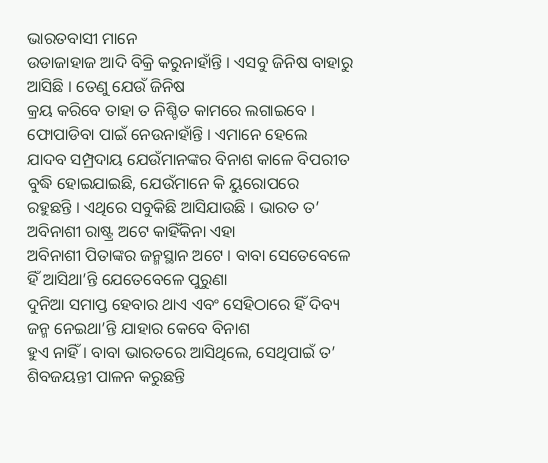ଭାରତବାସୀ ମାନେ
ଉଡାଜାହାଜ ଆଦି ବିକ୍ରି କରୁନାହାଁନ୍ତି । ଏସବୁ ଜିନିଷ ବାହାରୁ ଆସିଛି । ତେଣୁ ଯେଉଁ ଜିନିଷ
କ୍ରୟ କରିବେ ତାହା ତ ନିଶ୍ଚିତ କାମରେ ଲଗାଇବେ । ଫୋପାଡିବା ପାଇଁ ନେଉନାହାଁନ୍ତି । ଏମାନେ ହେଲେ
ଯାଦବ ସମ୍ପ୍ରଦାୟ ଯେଉଁମାନଙ୍କର ବିନାଶ କାଳେ ବିପରୀତ ବୁଦ୍ଧି ହୋଇଯାଇଛି, ଯେଉଁମାନେ କି ୟୁରୋପରେ
ରହୁଛନ୍ତି । ଏଥିରେ ସବୁକିଛି ଆସିଯାଉଛି । ଭାରତ ତ’ ଅବିନାଶୀ ରାଷ୍ଟ୍ର ଅଟେ କାହିଁକିନା ଏହା
ଅବିନାଶୀ ପିତାଙ୍କର ଜନ୍ମସ୍ଥାନ ଅଟେ । ବାବା ସେତେବେଳେ ହିଁ ଆସିଥା’ନ୍ତି ଯେତେବେଳେ ପୁରୁଣା
ଦୁନିଆ ସମାପ୍ତ ହେବାର ଥାଏ ଏବଂ ସେହିଠାରେ ହିଁ ଦିବ୍ୟ ଜନ୍ମ ନେଇଥା’ନ୍ତି ଯାହାର କେବେ ବିନାଶ
ହୁଏ ନାହିଁ । ବାବା ଭାରତରେ ଆସିଥିଲେ, ସେଥିପାଇଁ ତ’ ଶିବଜୟନ୍ତୀ ପାଳନ କରୁଛନ୍ତି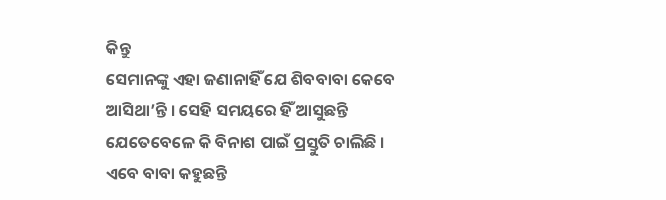କିନ୍ତୁ
ସେମାନଙ୍କୁ ଏହା ଜଣାନାହିଁ ଯେ ଶିବବାବା କେବେ ଆସିଥା’ନ୍ତି । ସେହି ସମୟରେ ହିଁ ଆସୁଛନ୍ତି
ଯେତେବେଳେ କି ବିନାଶ ପାଇଁ ପ୍ରସ୍ତୁତି ଚାଲିଛି ।
ଏବେ ବାବା କହୁଛନ୍ତି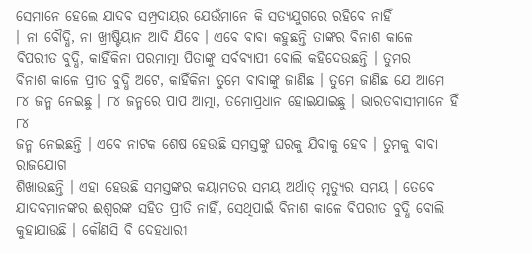ସେମାନେ ହେଲେ ଯାଦବ ସମ୍ପ୍ରଦାୟର ଯେଉଁମାନେ କି ସତ୍ୟଯୁଗରେ ରହିବେ ନାହିଁ
। ନା ବୌଦ୍ଧି, ନା ଖ୍ରୀଷ୍ଟିୟାନ ଆଦି ଯିବେ । ଏବେ ବାବା କହୁଛନ୍ତି ତାଙ୍କର ବିନାଶ କାଳେ
ବିପରୀତ ବୁଦ୍ଧି, କାହିଁକିନା ପରମାତ୍ମା ପିତାଙ୍କୁ ସର୍ବବ୍ୟାପୀ ବୋଲି କହିଦେଉଛନ୍ତି । ତୁମର
ବିନାଶ କାଳେ ପ୍ରୀତ ବୁଦ୍ଧି ଅଟେ, କାହିଁକିନା ତୁମେ ବାବାଙ୍କୁ ଜାଣିଛ । ତୁମେ ଜାଣିଛ ଯେ ଆମେ
୮୪ ଜନ୍ମ ନେଇଛୁ । ୮୪ ଜନ୍ମରେ ପାପ ଆତ୍ମା, ତମୋପ୍ରଧାନ ହୋଇଯାଇଛୁ । ଭାରତବାସୀମାନେ ହିଁ ୮୪
ଜନ୍ମ ନେଇଛନ୍ତି । ଏବେ ନାଟକ ଶେଷ ହେଉଛି ସମସ୍ତଙ୍କୁ ଘରକୁ ଯିବାକୁ ହେବ । ତୁମକୁ ବାବା ରାଜଯୋଗ
ଶିଖାଉଛନ୍ତି । ଏହା ହେଉଛି ସମସ୍ତଙ୍କର କୟାମତର ସମୟ ଅର୍ଥାତ୍ ମୃତ୍ୟୁର ସମୟ । ତେବେ
ଯାଦବମାନଙ୍କର ଈଶ୍ୱରଙ୍କ ସହିତ ପ୍ରୀତି ନାହିଁ, ସେଥିପାଇଁ ବିନାଶ କାଳେ ବିପରୀତ ବୁଦ୍ଧି ବୋଲି
କୁହାଯାଉଛି । କୌଣସି ବି ଦେହଧାରୀ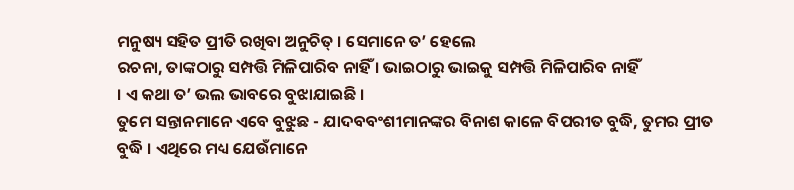ମନୁଷ୍ୟ ସହିତ ପ୍ରୀତି ରଖିବା ଅନୁଚିତ୍ । ସେମାନେ ତ’ ହେଲେ
ରଚନା, ତାଙ୍କଠାରୁ ସମ୍ପତ୍ତି ମିଳିପାରିବ ନାହିଁ । ଭାଇଠାରୁ ଭାଇକୁ ସମ୍ପତ୍ତି ମିଳିପାରିବ ନାହିଁ
। ଏ କଥା ତ’ ଭଲ ଭାବରେ ବୁଝାଯାଇଛି ।
ତୁମେ ସନ୍ତାନମାନେ ଏବେ ବୁଝୁଛ - ଯାଦବବଂଶୀମାନଙ୍କର ବିନାଶ କାଳେ ବିପରୀତ ବୁଦ୍ଧି, ତୁମର ପ୍ରୀତ
ବୁଦ୍ଧି । ଏଥିରେ ମଧ୍ୟ ଯେଉଁମାନେ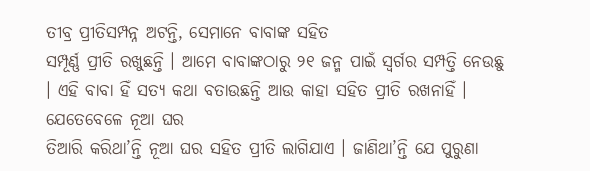ତୀବ୍ର ପ୍ରୀତିସମ୍ପନ୍ନ ଅଟନ୍ତି, ସେମାନେ ବାବାଙ୍କ ସହିତ
ସମ୍ପୂର୍ଣ୍ଣ ପ୍ରୀତି ରଖୁଛନ୍ତି । ଆମେ ବାବାଙ୍କଠାରୁ ୨୧ ଜନ୍ମ ପାଇଁ ସ୍ୱର୍ଗର ସମ୍ପତ୍ତି ନେଉଛୁ
। ଏହି ବାବା ହିଁ ସତ୍ୟ କଥା ବତାଉଛନ୍ତି ଆଉ କାହା ସହିତ ପ୍ରୀତି ରଖନାହିଁ । ଯେତେବେଳେ ନୂଆ ଘର
ତିଆରି କରିଥା’ନ୍ତି ନୂଆ ଘର ସହିତ ପ୍ରୀତି ଲାଗିଯାଏ । ଜାଣିଥା’ନ୍ତି ଯେ ପୁରୁଣା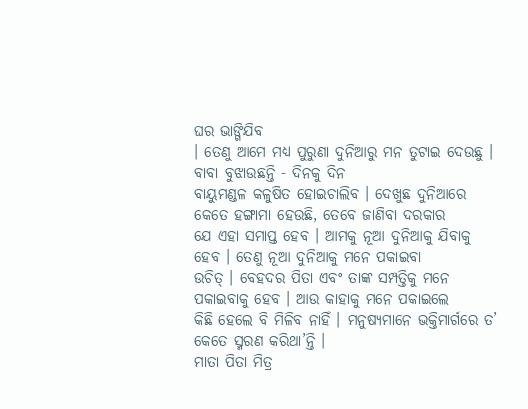ଘର ଭାଙ୍ଗିଯିବ
। ତେଣୁ ଆମେ ମଧ୍ୟ ପୁରୁଣା ଦୁନିଆରୁ ମନ ତୁଟାଇ ଦେଉଛୁ । ବାବା ବୁଝାଉଛନ୍ତି - ଦିନକୁ ଦିନ
ବାୟୁମଣ୍ଡଳ କଳୁଷିତ ହୋଇଚାଲିବ । ଦେଖୁଛ ଦୁନିଆରେ କେତେ ହଙ୍ଗାମା ହେଉଛି, ତେବେ ଜାଣିବା ଦରକାର
ଯେ ଏହା ସମାପ୍ତ ହେବ । ଆମକୁ ନୂଆ ଦୁନିଆକୁ ଯିବାକୁ ହେବ । ତେଣୁ ନୂଆ ଦୁନିଆକୁ ମନେ ପକାଇବା
ଉଚିତ୍ । ବେହଦର ପିତା ଏବଂ ତାଙ୍କ ସମ୍ପତ୍ତିକୁ ମନେ ପକାଇବାକୁ ହେବ । ଆଉ କାହାକୁ ମନେ ପକାଇଲେ
କିଛି ହେଲେ ବି ମିଳିବ ନାହିଁ । ମନୁଷ୍ୟମାନେ ଭକ୍ତିମାର୍ଗରେ ତ’ କେତେ ସ୍ମରଣ କରିଥା’ନ୍ତି ।
ମାତା ପିତା ମିତ୍ର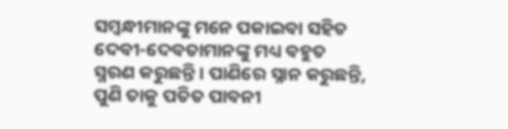ସମ୍ବନ୍ଧୀମାନଙ୍କୁ ମନେ ପକାଇବା ସହିତ ଦେବୀ-ଦେବତାମାନଙ୍କୁ ମଧ୍ୟ ବହୁତ
ସ୍ମରଣ କରୁଛନ୍ତି । ପାଣିରେ ସ୍ନାନ କରୁଛନ୍ତି, ପୁଣି ତାକୁ ପତିତ ପାବନୀ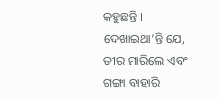କହୁଛନ୍ତି ।
ଦେଖାଇଥା’ନ୍ତି ଯେ, ତୀର ମାରିଲେ ଏବଂ ଗଙ୍ଗା ବାହାରି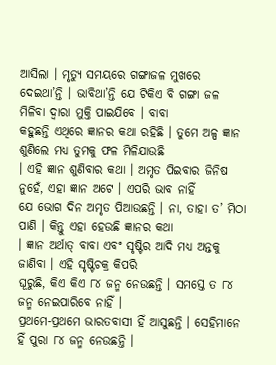ଆସିଲା । ମୃତ୍ୟୁ ସମୟରେ ଗଙ୍ଗାଜଳ ମୁଖରେ
ଦେଇଥା’ନ୍ତି । ଭାବିଥା’ନ୍ତି ଯେ ଟିକିଏ ବି ଗଙ୍ଗା ଜଳ ମିଳିବା ଦ୍ୱାରା ମୁକ୍ତି ପାଇଯିବେ । ବାବା
କହୁଛନ୍ତି ଏଥିରେ ଜ୍ଞାନର କଥା ରହିଛି । ତୁମେ ଅଳ୍ପ ଜ୍ଞାନ ଶୁଣିଲେ ମଧ୍ୟ ତୁମକୁ ଫଳ ମିଳିଯାଉଛି
। ଏହି ଜ୍ଞାନ ଶୁଣିବାର କଥା । ଅମୃତ ପିଇବାର ଜିନିଷ ନୁହେଁ, ଏହା ଜ୍ଞାନ ଅଟେ । ଏପରି ଭାବ ନାହିଁ
ଯେ ଭୋଗ ଦିନ ଅମୃତ ପିଆଉଛନ୍ତି । ନା, ତାହା ତ’ ମିଠା ପାଣି । କିନ୍ତୁ ଏହା ହେଉଛି ଜ୍ଞାନର କଥା
। ଜ୍ଞାନ ଅର୍ଥାତ୍ ବାବା ଏବଂ ସୃଷ୍ଟିର ଆଦି ମଧ୍ୟ ଅନ୍ତକୁ ଜାଣିବା । ଏହି ସୃଷ୍ଟିଚକ୍ର କିପରି
ଘୂରୁଛି, କିଏ କିଏ ୮୪ ଜନ୍ମ ନେଉଛନ୍ତି । ସମସ୍ତେ ତ ୮୪ ଜନ୍ମ ନେଇପାରିବେ ନାହିଁ ।
ପ୍ରଥମେ-ପ୍ରଥମେ ଭାରତବାସୀ ହିଁ ଆସୁଛନ୍ତି । ସେହିମାନେ ହିଁ ପୁରା ୮୪ ଜନ୍ମ ନେଉଛନ୍ତି ।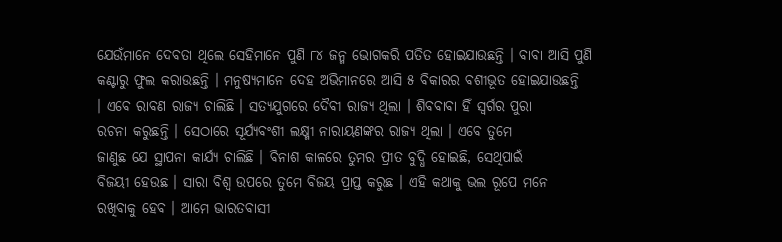ଯେଉଁମାନେ ଦେବତା ଥିଲେ ସେହିମାନେ ପୁଣି ୮୪ ଜନ୍ମ ଭୋଗକରି ପତିତ ହୋଇଯାଉଛନ୍ତି । ବାବା ଆସି ପୁଣି
କଣ୍ଟାରୁ ଫୁଲ କରାଉଛନ୍ତି । ମନୁଷ୍ୟମାନେ ଦେହ ଅଭିମାନରେ ଆସି ୫ ବିକାରର ବଶୀଭୂତ ହୋଇଯାଉଛନ୍ତି
। ଏବେ ରାବଣ ରାଜ୍ୟ ଚାଲିଛି । ସତ୍ୟଯୁଗରେ ଦୈବୀ ରାଜ୍ୟ ଥିଲା । ଶିବବାବା ହିଁ ସ୍ୱର୍ଗର ପୁରା
ରଚନା କରୁଛନ୍ତି । ସେଠାରେ ସୂର୍ଯ୍ୟବଂଶୀ ଲକ୍ଷ୍ମୀ ନାରାୟଣଙ୍କର ରାଜ୍ୟ ଥିଲା । ଏବେ ତୁମେ
ଜାଣୁଛ ଯେ ସ୍ଥାପନା କାର୍ଯ୍ୟ ଚାଲିଛି । ବିନାଶ କାଳରେ ତୁମର ପ୍ରୀତ ବୁଦ୍ଧି ହୋଇଛି, ସେଥିପାଇଁ
ବିଜୟୀ ହେଉଛ । ସାରା ବିଶ୍ୱ ଉପରେ ତୁମେ ବିଜୟ ପ୍ରାପ୍ତ କରୁଛ । ଏହି କଥାକୁ ଭଲ ରୂପେ ମନେ
ରଖିବାକୁ ହେବ । ଆମେ ଭାରତବାସୀ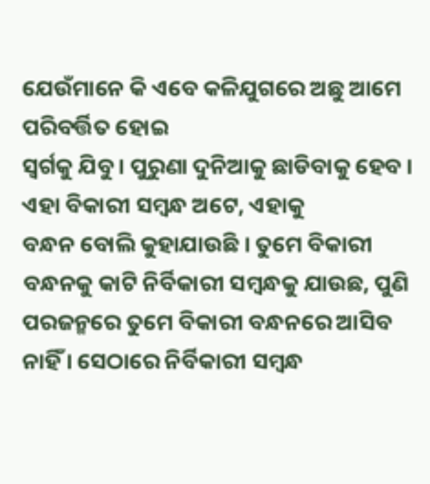ଯେଉଁମାନେ କି ଏବେ କଳିଯୁଗରେ ଅଛୁ ଆମେ ପରିବର୍ତ୍ତିତ ହୋଇ
ସ୍ୱର୍ଗକୁ ଯିବୁ । ପୁରୁଣା ଦୁନିଆକୁ ଛାଡିବାକୁ ହେବ । ଏହା ବିକାରୀ ସମ୍ବନ୍ଧ ଅଟେ, ଏହାକୁ
ବନ୍ଧନ ବୋଲି କୁହାଯାଉଛି । ତୁମେ ବିକାରୀ ବନ୍ଧନକୁ କାଟି ନିର୍ବିକାରୀ ସମ୍ବନ୍ଧକୁ ଯାଉଛ, ପୁଣି
ପରଜନ୍ମରେ ତୁମେ ବିକାରୀ ବନ୍ଧନରେ ଆସିବ ନାହିଁ । ସେଠାରେ ନିର୍ବିକାରୀ ସମ୍ବନ୍ଧ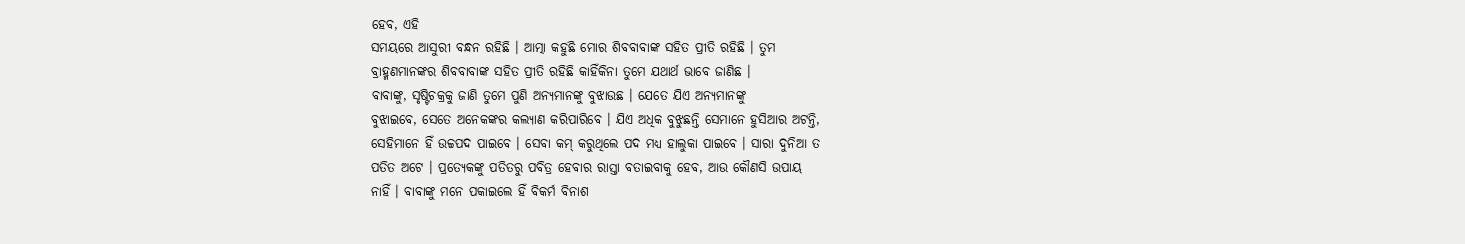ହେବ, ଏହି
ସମୟରେ ଆସୁରୀ ବନ୍ଧନ ରହିଛି । ଆତ୍ମା କହୁଛି ମୋର ଶିବବାବାଙ୍କ ସହିତ ପ୍ରୀତି ରହିଛି । ତୁମ
ବ୍ରାହ୍ମଣମାନଙ୍କର ଶିବବାବାଙ୍କ ସହିତ ପ୍ରୀତି ରହିଛି କାହିଁକିନା ତୁମେ ଯଥାର୍ଥ ଭାବେ ଜାଣିଛ ।
ବାବାଙ୍କୁ, ସୃଷ୍ଟିଚକ୍ରକୁ ଜାଣି ତୁମେ ପୁଣି ଅନ୍ୟମାନଙ୍କୁ ବୁଝାଉଛ । ଯେତେ ଯିଏ ଅନ୍ୟମାନଙ୍କୁ
ବୁଝାଇବେ, ସେତେ ଅନେକଙ୍କର କଲ୍ୟାଣ କରିପାରିବେ । ଯିଏ ଅଧିକ ବୁଝୁଛନ୍ତି ସେମାନେ ହୁସିଆର ଅଟନ୍ତି,
ସେହିମାନେ ହିଁ ଉଚ୍ଚପଦ ପାଇବେ । ସେବା କମ୍ କରୁଥିଲେ ପଦ ମଧ୍ୟ ହାଲୁକା ପାଇବେ । ସାରା ଦୁନିଆ ତ
ପତିତ ଅଟେ । ପ୍ରତ୍ୟେକଙ୍କୁ ପତିତରୁ ପବିତ୍ର ହେବାର ରାସ୍ତା ବତାଇବାକୁ ହେବ, ଆଉ କୌଣସି ଉପାୟ
ନାହିଁ । ବାବାଙ୍କୁ ମନେ ପକାଇଲେ ହିଁ ବିକର୍ମ ବିନାଶ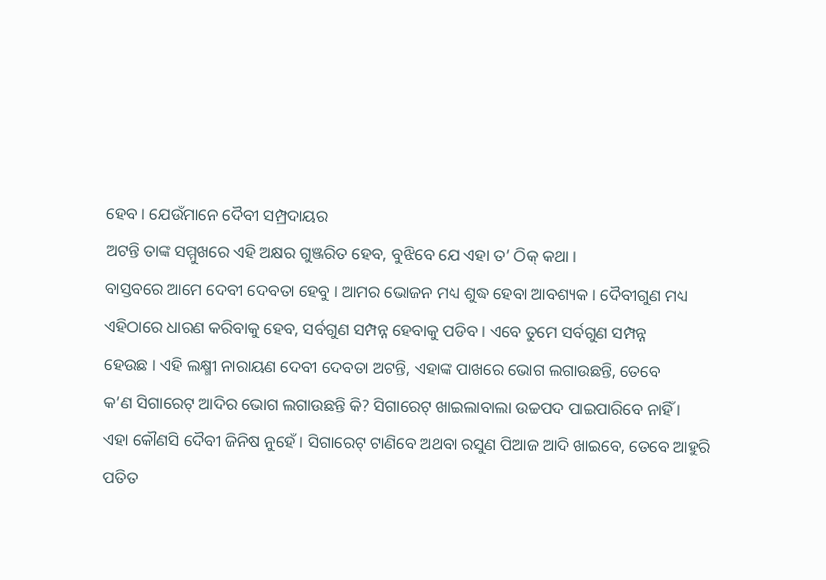ହେବ । ଯେଉଁମାନେ ଦୈବୀ ସମ୍ପ୍ରଦାୟର
ଅଟନ୍ତି ତାଙ୍କ ସମ୍ମୁଖରେ ଏହି ଅକ୍ଷର ଗୁଞ୍ଜରିତ ହେବ, ବୁଝିବେ ଯେ ଏହା ତ’ ଠିକ୍ କଥା ।
ବାସ୍ତବରେ ଆମେ ଦେବୀ ଦେବତା ହେବୁ । ଆମର ଭୋଜନ ମଧ୍ୟ ଶୁଦ୍ଧ ହେବା ଆବଶ୍ୟକ । ଦୈବୀଗୁଣ ମଧ୍ୟ
ଏହିଠାରେ ଧାରଣ କରିବାକୁ ହେବ, ସର୍ବଗୁଣ ସମ୍ପନ୍ନ ହେବାକୁ ପଡିବ । ଏବେ ତୁମେ ସର୍ବଗୁଣ ସମ୍ପନ୍ନ
ହେଉଛ । ଏହି ଲକ୍ଷ୍ମୀ ନାରାୟଣ ଦେବୀ ଦେବତା ଅଟନ୍ତି, ଏହାଙ୍କ ପାଖରେ ଭୋଗ ଲଗାଉଛନ୍ତି, ତେବେ
କ’ଣ ସିଗାରେଟ୍ ଆଦିର ଭୋଗ ଲଗାଉଛନ୍ତି କି? ସିଗାରେଟ୍ ଖାଇଲାବାଲା ଉଚ୍ଚପଦ ପାଇପାରିବେ ନାହିଁ ।
ଏହା କୌଣସି ଦୈବୀ ଜିନିଷ ନୁହେଁ । ସିଗାରେଟ୍ ଟାଣିବେ ଅଥବା ରସୁଣ ପିଆଜ ଆଦି ଖାଇବେ, ତେବେ ଆହୁରି
ପତିତ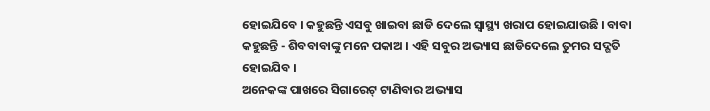ହୋଇଯିବେ । କହୁଛନ୍ତି ଏସବୁ ଖାଇବା ଛାଡି ଦେଲେ ସ୍ୱାସ୍ଥ୍ୟ ଖରାପ ହୋଇଯାଉଛି । ବାବା
କହୁଛନ୍ତି - ଶିବବାବାଙ୍କୁ ମନେ ପକାଅ । ଏହି ସବୁର ଅଭ୍ୟାସ ଛାଡିଦେଲେ ତୁମର ସଦ୍ଗତି ହୋଇଯିବ ।
ଅନେକଙ୍କ ପାଖରେ ସିଗାରେଟ୍ ଟାଣିବାର ଅଭ୍ୟାସ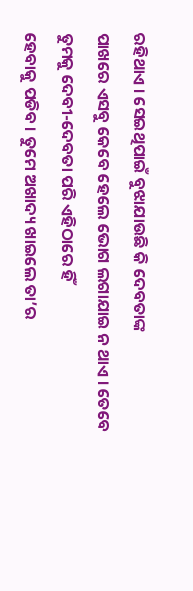ରହିଥାଏ । ସେଇଥିପାଇଁ ବୁଝାଯାଉଛି କି ଦେବତାଙ୍କ
ପାଖରେ ଏସବୁ କେବେ ହେଲେ ଭୋଗ ଲଗାଯାଇ ନ ଥାଏ । ତେବେ ତୁମକୁ ଦେବୀ-ଦେବତା ପରି ଏହିଠାରେ ହିଁ
ହେବାକୁ ପଡିବ । ତୁମେ ଅଖାଦ୍ୟ ଖାଇଲେ ତା’ର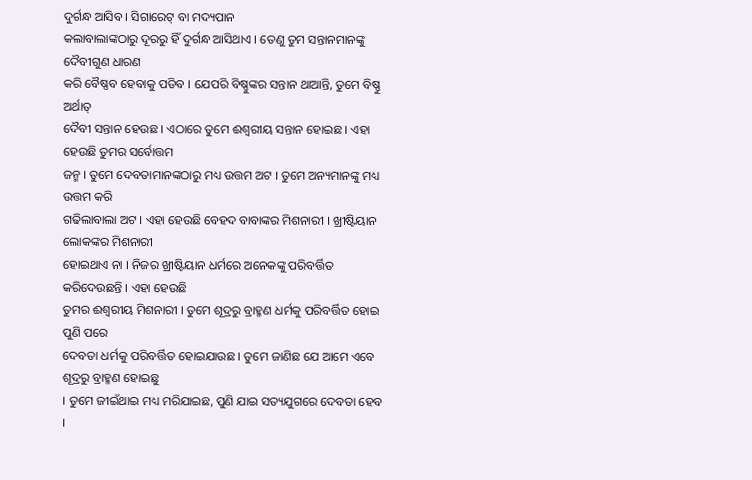ଦୁର୍ଗନ୍ଧ ଆସିବ । ସିଗାରେଟ୍ ବା ମଦ୍ୟପାନ
କଲାବାଲାଙ୍କଠାରୁ ଦୂରରୁ ହିଁ ଦୁର୍ଗନ୍ଧ ଆସିଥାଏ । ତେଣୁ ତୁମ ସନ୍ତାନମାନଙ୍କୁ ଦୈବୀଗୁଣ ଧାରଣ
କରି ବୈଷ୍ଣବ ହେବାକୁ ପଡିବ । ଯେପରି ବିଷ୍ଣୁଙ୍କର ସନ୍ତାନ ଥାଆନ୍ତି, ତୁମେ ବିଷ୍ଣୁ ଅର୍ଥାତ୍
ଦୈବୀ ସନ୍ତାନ ହେଉଛ । ଏଠାରେ ତୁମେ ଈଶ୍ୱରୀୟ ସନ୍ତାନ ହୋଇଛ । ଏହା ହେଉଛି ତୁମର ସର୍ବୋତ୍ତମ
ଜନ୍ମ । ତୁମେ ଦେବତାମାନଙ୍କଠାରୁ ମଧ୍ୟ ଉତ୍ତମ ଅଟ । ତୁମେ ଅନ୍ୟମାନଙ୍କୁ ମଧ୍ୟ ଉତ୍ତମ କରି
ଗଢିଲାବାଲା ଅଟ । ଏହା ହେଉଛି ବେହଦ ବାବାଙ୍କର ମିଶନାରୀ । ଖ୍ରୀଷ୍ଟିୟାନ ଲୋକଙ୍କର ମିଶନାରୀ
ହୋଇଥାଏ ନା । ନିଜର ଖ୍ରୀଷ୍ଟିୟାନ ଧର୍ମରେ ଅନେକଙ୍କୁ ପରିବର୍ତ୍ତିତ କରିଦେଉଛନ୍ତି । ଏହା ହେଉଛି
ତୁମର ଈଶ୍ୱରୀୟ ମିଶନାରୀ । ତୁମେ ଶୂଦ୍ରରୁ ବ୍ରାହ୍ମଣ ଧର୍ମକୁ ପରିବର୍ତ୍ତିତ ହୋଇ ପୁଣି ପରେ
ଦେବତା ଧର୍ମକୁ ପରିବର୍ତ୍ତିତ ହୋଇଯାଉଛ । ତୁମେ ଜାଣିଛ ଯେ ଆମେ ଏବେ ଶୂଦ୍ରରୁ ବ୍ରାହ୍ମଣ ହୋଇଛୁ
। ତୁମେ ଜୀଇଁଥାଇ ମଧ୍ୟ ମରିଯାଇଛ, ପୁଣି ଯାଇ ସତ୍ୟଯୁଗରେ ଦେବତା ହେବ ।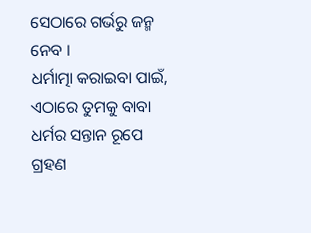ସେଠାରେ ଗର୍ଭରୁ ଜନ୍ମ
ନେବ ।
ଧର୍ମାତ୍ମା କରାଇବା ପାଇଁ, ଏଠାରେ ତୁମକୁ ବାବା ଧର୍ମର ସନ୍ତାନ ରୂପେ ଗ୍ରହଣ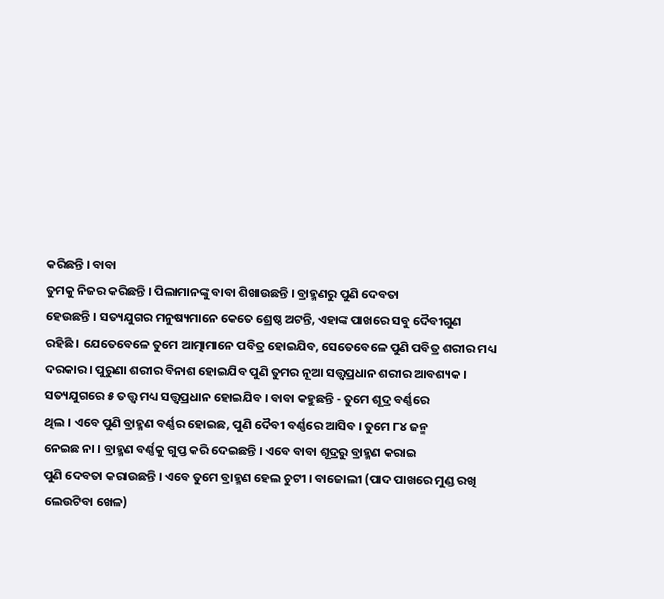କରିଛନ୍ତି । ବାବା
ତୁମକୁ ନିଜର କରିଛନ୍ତି । ପିଲାମାନଙ୍କୁ ବାବା ଶିଖାଉଛନ୍ତି । ବ୍ରାହ୍ମଣରୁ ପୁଣି ଦେବତା
ହେଉଛନ୍ତି । ସତ୍ୟଯୁଗର ମନୁଷ୍ୟମାନେ କେତେ ଶ୍ରେଷ୍ଠ ଅଟନ୍ତି, ଏହାଙ୍କ ପାଖରେ ସବୁ ଦୈବୀଗୁଣ
ରହିଛି । ଯେତେବେଳେ ତୁମେ ଆତ୍ମାମାନେ ପବିତ୍ର ହୋଇଯିବ, ସେତେବେଳେ ପୁଣି ପବିତ୍ର ଶରୀର ମଧ୍ୟ
ଦରକାର । ପୁରୁଣା ଶରୀର ବିନାଶ ହୋଇଯିବ ପୁଣି ତୁମର ନୂଆ ସତ୍ତ୍ୱପ୍ରଧାନ ଶରୀର ଆବଶ୍ୟକ ।
ସତ୍ୟଯୁଗରେ ୫ ତତ୍ତ୍ୱ ମଧ୍ୟ ସତ୍ତ୍ୱପ୍ରଧାନ ହୋଇଯିବ । ବାବା କହୁଛନ୍ତି - ତୁମେ ଶୂଦ୍ର ବର୍ଣ୍ଣରେ
ଥିଲ । ଏବେ ପୁଣି ବ୍ରାହ୍ମଣ ବର୍ଣ୍ଣର ହୋଇଛ, ପୁଣି ଦୈବୀ ବର୍ଣ୍ଣରେ ଆସିବ । ତୁମେ ୮୪ ଜନ୍ମ
ନେଇଛ ନା । ବ୍ରାହ୍ମଣ ବର୍ଣ୍ଣକୁ ଗୁପ୍ତ କରି ଦେଇଛନ୍ତି । ଏବେ ବାବା ଶୂଦ୍ରରୁ ବ୍ରାହ୍ମଣ କରାଇ
ପୁଣି ଦେବତା କରାଉଛନ୍ତି । ଏବେ ତୁମେ ବ୍ରାହ୍ମଣ ହେଲ ଚୁଟୀ । ବାଜୋଲୀ (ପାଦ ପାଖରେ ମୁଣ୍ଡ ରଖି
ଲେଉଟିବା ଖେଳ)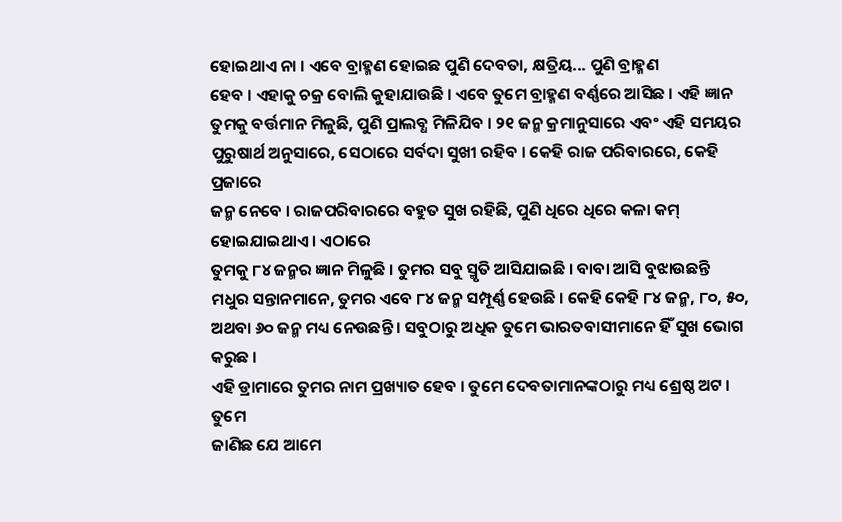ହୋଇଥାଏ ନା । ଏବେ ବ୍ରାହ୍ମଣ ହୋଇଛ ପୁଣି ଦେବତା, କ୍ଷତ୍ରିୟ... ପୁଣି ବ୍ରାହ୍ମଣ
ହେବ । ଏହାକୁ ଚକ୍ର ବୋଲି କୁହାଯାଉଛି । ଏବେ ତୁମେ ବ୍ରାହ୍ମଣ ବର୍ଣ୍ଣରେ ଆସିଛ । ଏହି ଜ୍ଞାନ
ତୁମକୁ ବର୍ତ୍ତମାନ ମିଳୁଛି, ପୁଣି ପ୍ରାଲବ୍ଧ ମିଳିଯିବ । ୨୧ ଜନ୍ମ କ୍ରମାନୁସାରେ ଏବଂ ଏହି ସମୟର
ପୁରୁଷାର୍ଥ ଅନୁସାରେ, ସେଠାରେ ସର୍ବଦା ସୁଖୀ ରହିବ । କେହି ରାଜ ପରିବାରରେ, କେହି ପ୍ରଜାରେ
ଜନ୍ମ ନେବେ । ରାଜପରିବାରରେ ବହୁତ ସୁଖ ରହିଛି, ପୁଣି ଧିରେ ଧିରେ କଳା କମ୍ ହୋଇଯାଇଥାଏ । ଏଠାରେ
ତୁମକୁ ୮୪ ଜନ୍ମର ଜ୍ଞାନ ମିଳୁଛି । ତୁମର ସବୁ ସ୍ମୃତି ଆସିଯାଇଛି । ବାବା ଆସି ବୁଝାଉଛନ୍ତି
ମଧୁର ସନ୍ତାନମାନେ, ତୁମର ଏବେ ୮୪ ଜନ୍ମ ସମ୍ପୂର୍ଣ୍ଣ ହେଉଛି । କେହି କେହି ୮୪ ଜନ୍ମ, ୮୦, ୫୦,
ଅଥବା ୬୦ ଜନ୍ମ ମଧ୍ୟ ନେଉଛନ୍ତି । ସବୁଠାରୁ ଅଧିକ ତୁମେ ଭାରତବାସୀମାନେ ହିଁ ସୁଖ ଭୋଗ କରୁଛ ।
ଏହି ଡ୍ରାମାରେ ତୁମର ନାମ ପ୍ରଖ୍ୟାତ ହେବ । ତୁମେ ଦେବତାମାନଙ୍କଠାରୁ ମଧ୍ୟ ଶ୍ରେଷ୍ଠ ଅଟ । ତୁମେ
ଜାଣିଛ ଯେ ଆମେ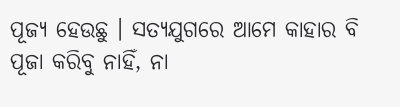ପୂଜ୍ୟ ହେଉଛୁ । ସତ୍ୟଯୁଗରେ ଆମେ କାହାର ବି ପୂଜା କରିବୁ ନାହିଁ, ନା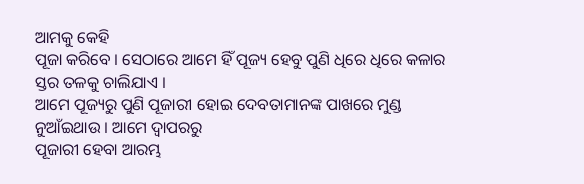ଆମକୁ କେହି
ପୂଜା କରିବେ । ସେଠାରେ ଆମେ ହିଁ ପୂଜ୍ୟ ହେବୁ ପୁଣି ଧିରେ ଧିରେ କଳାର ସ୍ତର ତଳକୁ ଚାଲିଯାଏ ।
ଆମେ ପୂଜ୍ୟରୁ ପୁଣି ପୂଜାରୀ ହୋଇ ଦେବତାମାନଙ୍କ ପାଖରେ ମୁଣ୍ଡ ନୁଆଁଇଥାଉ । ଆମେ ଦ୍ୱାପରରୁ
ପୂଜାରୀ ହେବା ଆରମ୍ଭ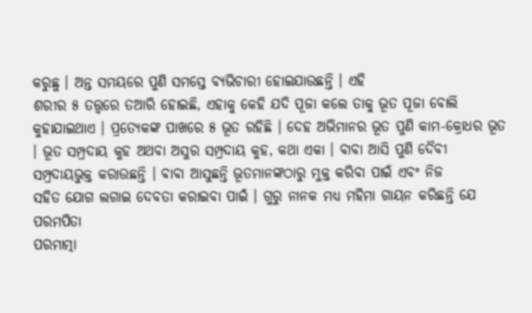କରୁଛୁ । ଅନ୍ତ ସମୟରେ ପୁଣି ସମସ୍ତେ ବ୍ୟଭିଚାରୀ ହୋଇଯାଉଛନ୍ତି । ଏହି
ଶରୀର ୫ ତତ୍ତ୍ୱରେ ତଆରି ହୋଇଛି, ଏହାକୁ କେହି ଯଦି ପୂଜା କଲେ ତାକୁ ଭୂତ ପୂଜା ବୋଲି
କୁହାଯାଇଥାଏ । ପ୍ରତ୍ୟେକଙ୍କ ପାଖରେ ୫ ଭୂତ ରହିଛି । ଦେହ ଅଭିମାନର ଭୂତ ପୁଣି କାମ-କ୍ରୋଧର ଭୂତ
। ଭୂତ ସମ୍ପ୍ରଦାୟ କୁହ ଅଥବା ଅସୁର ସମ୍ପ୍ରଦାୟ କୁହ, କଥା ଏକା । ବାବା ଆସି ପୁଣି ଦୈବୀ
ସମ୍ପ୍ରଦାୟଭୁକ୍ତ କରାଉଛନ୍ତି । ବାବା ଆସୁଛନ୍ତି ଭୂତମାନଙ୍କଠାରୁ ମୁକ୍ତ କରିବା ପାଇଁ ଏବଂ ନିଜ
ସହିତ ଯୋଗ ଲଗାଇ ଦେବତା କରାଇବା ପାଇଁ । ଗୁରୁ ନାନକ ମଧ୍ୟ ମହିମା ଗାୟନ କରିଛନ୍ତି ଯେ ପରମପିତା
ପରମାତ୍ମା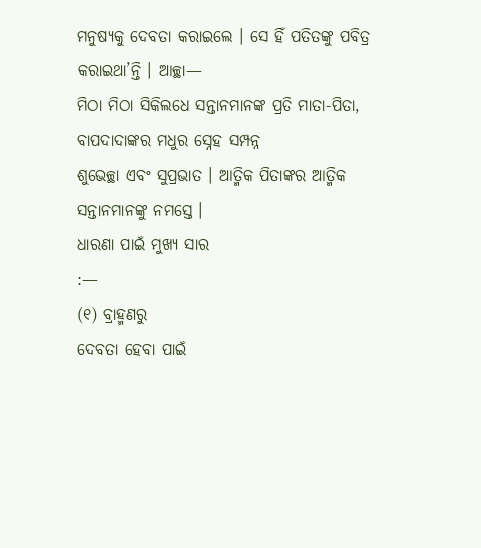ମନୁଷ୍ୟକୁ ଦେବତା କରାଇଲେ । ସେ ହିଁ ପତିତଙ୍କୁ ପବିତ୍ର କରାଇଥା’ନ୍ତି । ଆଚ୍ଛା—
ମିଠା ମିଠା ସିକିଲଧେ ସନ୍ତାନମାନଙ୍କ ପ୍ରତି ମାତା-ପିତା, ବାପଦାଦାଙ୍କର ମଧୁର ସ୍ନେହ ସମ୍ପନ୍ନ
ଶୁଭେଚ୍ଛା ଏବଂ ସୁପ୍ରଭାତ । ଆତ୍ମିକ ପିତାଙ୍କର ଆତ୍ମିକ ସନ୍ତାନମାନଙ୍କୁ ନମସ୍ତେ ।
ଧାରଣା ପାଇଁ ମୁଖ୍ୟ ସାର
:—
(୧) ବ୍ରାହ୍ମଣରୁ
ଦେବତା ହେବା ପାଇଁ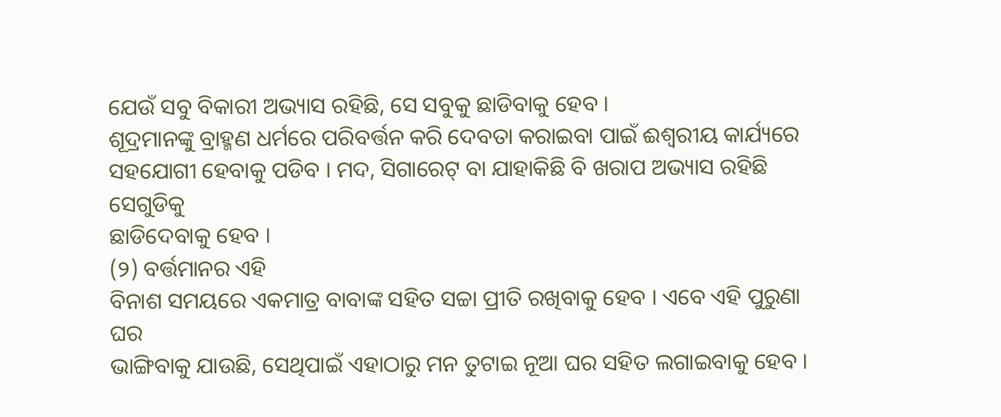ଯେଉଁ ସବୁ ବିକାରୀ ଅଭ୍ୟାସ ରହିଛି, ସେ ସବୁକୁ ଛାଡିବାକୁ ହେବ ।
ଶୂଦ୍ରମାନଙ୍କୁ ବ୍ରାହ୍ମଣ ଧର୍ମରେ ପରିବର୍ତ୍ତନ କରି ଦେବତା କରାଇବା ପାଇଁ ଈଶ୍ୱରୀୟ କାର୍ଯ୍ୟରେ
ସହଯୋଗୀ ହେବାକୁ ପଡିବ । ମଦ, ସିଗାରେଟ୍ ବା ଯାହାକିଛି ବି ଖରାପ ଅଭ୍ୟାସ ରହିଛି ସେଗୁଡିକୁ
ଛାଡିଦେବାକୁ ହେବ ।
(୨) ବର୍ତ୍ତମାନର ଏହି
ବିନାଶ ସମୟରେ ଏକମାତ୍ର ବାବାଙ୍କ ସହିତ ସଚ୍ଚା ପ୍ରୀତି ରଖିବାକୁ ହେବ । ଏବେ ଏହି ପୁରୁଣା ଘର
ଭାଙ୍ଗିବାକୁ ଯାଉଛି, ସେଥିପାଇଁ ଏହାଠାରୁ ମନ ତୁଟାଇ ନୂଆ ଘର ସହିତ ଲଗାଇବାକୁ ହେବ ।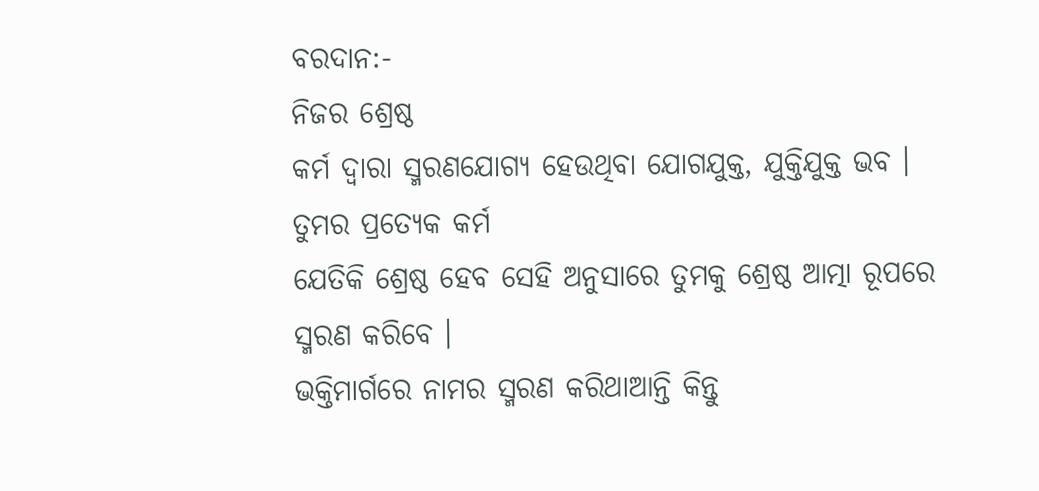ବରଦାନ:-
ନିଜର ଶ୍ରେଷ୍ଠ
କର୍ମ ଦ୍ୱାରା ସ୍ମରଣଯୋଗ୍ୟ ହେଉଥିବା ଯୋଗଯୁକ୍ତ, ଯୁକ୍ତିଯୁକ୍ତ ଭବ ।
ତୁମର ପ୍ରତ୍ୟେକ କର୍ମ
ଯେତିକି ଶ୍ରେଷ୍ଠ ହେବ ସେହି ଅନୁସାରେ ତୁମକୁ ଶ୍ରେଷ୍ଠ ଆତ୍ମା ରୂପରେ ସ୍ମରଣ କରିବେ ।
ଭକ୍ତିମାର୍ଗରେ ନାମର ସ୍ମରଣ କରିଥାଆନ୍ତି କିନ୍ତୁ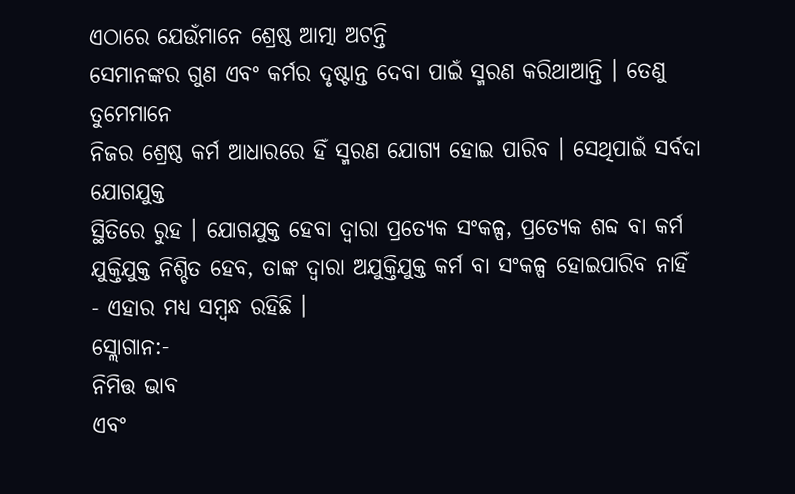ଏଠାରେ ଯେଉଁମାନେ ଶ୍ରେଷ୍ଠ ଆତ୍ମା ଅଟନ୍ତି
ସେମାନଙ୍କର ଗୁଣ ଏବଂ କର୍ମର ଦୃଷ୍ଟାନ୍ତ ଦେବା ପାଇଁ ସ୍ମରଣ କରିଥାଆନ୍ତି । ତେଣୁ ତୁମେମାନେ
ନିଜର ଶ୍ରେଷ୍ଠ କର୍ମ ଆଧାରରେ ହିଁ ସ୍ମରଣ ଯୋଗ୍ୟ ହୋଇ ପାରିବ । ସେଥିପାଇଁ ସର୍ବଦା ଯୋଗଯୁକ୍ତ
ସ୍ଥିତିରେ ରୁହ । ଯୋଗଯୁକ୍ତ ହେବା ଦ୍ୱାରା ପ୍ରତ୍ୟେକ ସଂକଳ୍ପ, ପ୍ରତ୍ୟେକ ଶବ୍ଦ ବା କର୍ମ
ଯୁକ୍ତିଯୁକ୍ତ ନିଶ୍ଚିତ ହେବ, ତାଙ୍କ ଦ୍ୱାରା ଅଯୁକ୍ତିଯୁକ୍ତ କର୍ମ ବା ସଂକଳ୍ପ ହୋଇପାରିବ ନାହିଁ
- ଏହାର ମଧ୍ୟ ସମ୍ବନ୍ଧ ରହିଛି ।
ସ୍ଲୋଗାନ:-
ନିମିତ୍ତ ଭାବ
ଏବଂ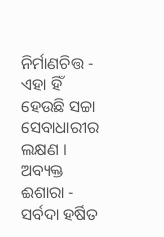ନିର୍ମାଣଚିତ୍ତ - ଏହା ହିଁ ହେଉଛି ସଚ୍ଚା ସେବାଧାରୀର ଲକ୍ଷଣ ।
ଅବ୍ୟକ୍ତ ଈଶାରା -
ସର୍ବଦା ହର୍ଷିତ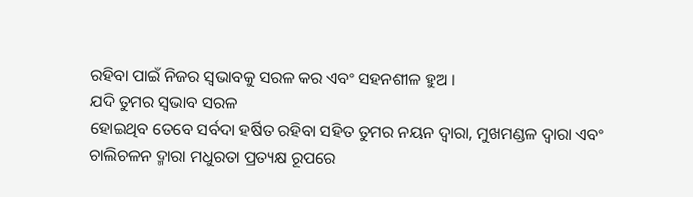ରହିବା ପାଇଁ ନିଜର ସ୍ୱଭାବକୁ ସରଳ କର ଏବଂ ସହନଶୀଳ ହୁଅ ।
ଯଦି ତୁମର ସ୍ୱଭାବ ସରଳ
ହୋଇଥିବ ତେବେ ସର୍ବଦା ହର୍ଷିତ ରହିବା ସହିତ ତୁମର ନୟନ ଦ୍ୱାରା, ମୁଖମଣ୍ଡଳ ଦ୍ୱାରା ଏବଂ
ଚାଲିଚଳନ ଦ୍ମାରା ମଧୁରତା ପ୍ରତ୍ୟକ୍ଷ ରୂପରେ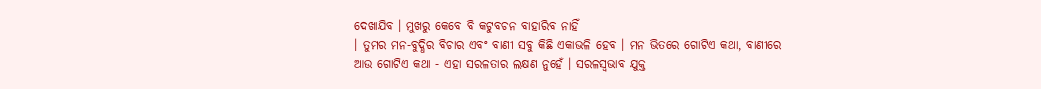ଦେଖାଯିବ । ମୁଖରୁ କେବେ ବି କଟୁବଚନ ବାହାରିବ ନାହିଁ
। ତୁମର ମନ-ବୁଦ୍ଧିର ବିଚାର ଏବଂ ବାଣୀ ସବୁ କିଛି ଏକାଭଳି ହେବ । ମନ ଭିତରେ ଗୋଟିଏ କଥା, ବାଣୀରେ
ଆଉ ଗୋଟିଏ କଥା - ଏହା ସରଳତାର ଲକ୍ଷଣ ନୁହେଁ । ସରଳସ୍ୱଭାବ ଯୁକ୍ତ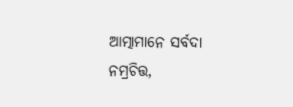ଆତ୍ମାମାନେ ସର୍ବଦା
ନମ୍ରଚିତ୍ତ,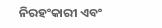ନିରହଂକାରୀ ଏବଂ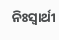ନିଃସ୍ୱାର୍ଥୀ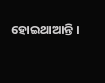ହୋଇଥାଆନ୍ତି ।